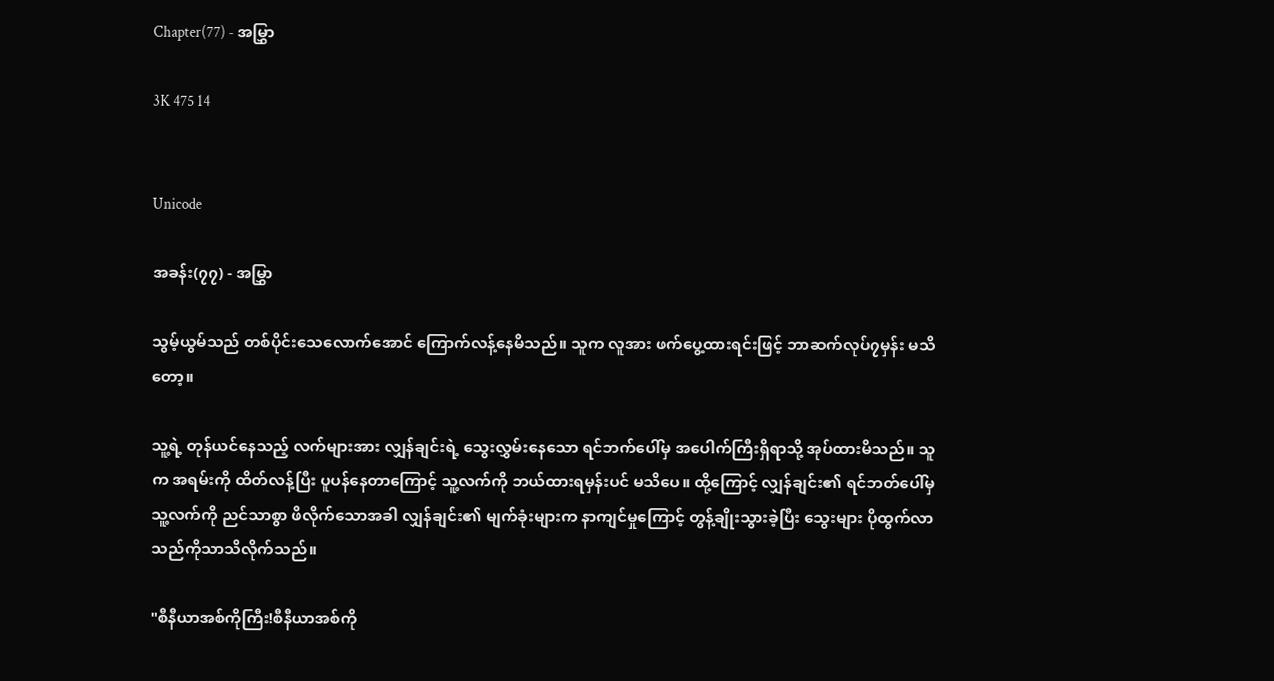Chapter(77) - အမြွှာ

3K 475 14


Unicode

အခန်း(၇၇) - အမြွှာ

သွမ့်ယွမ်သည် တစ်ပိုင်းသေလောက်အောင် ကြောက်လန့်နေမိသည်။ သူက လူအား ဖက်ပွေ့ထားရင်းဖြင့် ဘာဆက်လုပ်၇မှန်း မသိတော့။

သူ့ရဲ့ တုန်ယင်နေသည့် လက်များအား လျှန်ချင်းရဲ့ သွေးလွှမ်းနေသော ရင်ဘက်ပေါ်မှ အပေါက်ကြီးရှိရာသို့ အုပ်ထားမိသည်။ သူက အရမ်းကို ထိတ်လန့်ပြီး ပူပန်နေတာကြောင့် သူ့လက်ကို ဘယ်ထားရမှန်းပင် မသိပေ။ ထို့ကြောင့် လျှန်ချင်း၏ ရင်ဘတ်ပေါ်မှ သူ့လက်ကို ညင်သာစွာ ဖိလိုက်သောအခါ လျှန်ချင်း၏ မျက်ခုံးများက နာကျင်မှုကြောင့် တွန့်ချိုးသွားခဲ့ပြီး သွေးများ ပိုထွက်လာသည်ကိုသာသိလိုက်သည်။

"စီနီယာအစ်ကိုကြီး!စီနီယာအစ်ကို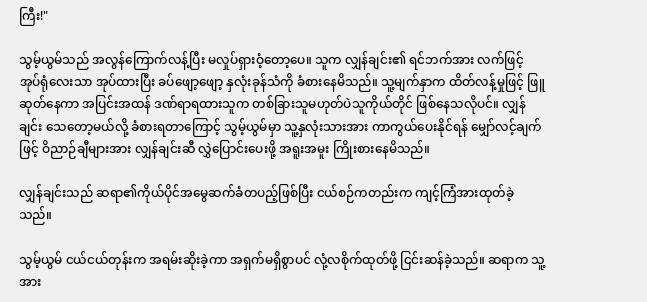ကြီး!"

သွမ့်ယွမ်သည် အလွန်ကြောက်လန့်ပြီး မလှုပ်ရှားဝံ့တော့ပေ။ သူက လျှန်ချင်း၏ ရင်ဘက်အား လက်ဖြင့် အုပ်ရုံလေးသာ အုပ်ထားပြီး ခပ်ဖျော့ဖျော့ နှလုံးခုန်သံကို ခံစားနေမိသည်။ သူ့မျက်နှာက ထိတ်လန့်မှုဖြင့် ဖြူဆုတ်နေကာ အပြင်းအထန် ဒဏ်ရာရထားသူက တစ်ခြားသူမဟုတ်ပဲသူကိုယ်တိုင် ဖြစ်နေသလိုပင်။ လျှန်ချင်း သေတော့မယ်လို့ ခံစားရတာကြောင့် သွမ့်ယွမ်မှာ သူ့နှလုံးသားအား ကာကွယ်ပေးနိုင်ရန် မျှော်လင့်ချက်ဖြင့် ဝိညာဉ်ချီများအား လျှန်ချင်းဆီ လွှဲပြောင်းပေးဖို့ အရူးအမူး ကြိုးစားနေမိသည်။

လျှန်ချင်းသည် ဆရာ၏ကိုယ်ပိုင်အမွေဆက်ခံတပည့်ဖြစ်ပြီး ငယ်စဉ်ကတည်းက ကျင့်ကြံအားထုတ်ခဲ့သည်။

သွမ့်ယွမ် ငယ်ငယ်တုန်းက အရမ်းဆိုးခဲ့ကာ အရှက်မရှိစွာပင် လုံ့လစိုက်ထုတ်ဖို့ ငြင်းဆန်ခဲ့သည်။ ဆရာက သူ့အား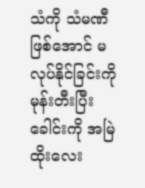သံကို သံမဏီ ဖြစ်အောင် မလုပ်နိုင်ခြင်းကို မုန်းတီးပြီး ခေါင်းကို အမြဲ ထိုးလေး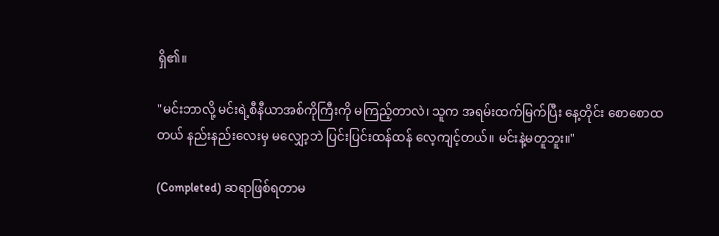ရှိ၏။

"မင်းဘာလို့ မင်းရဲ့စီနီယာအစ်ကိုကြီးကို မကြည့်တာလဲ၊ သူက အရမ်းထက်မြက်ပြီး နေ့တိုင်း စောစောထတယ် နည်းနည်းလေးမှ မလျှော့ဘဲ ပြင်းပြင်းထန်ထန် လေ့ကျင့်တယ်။ မင်းနဲ့မတူဘူး။"

(Completed) ဆရာဖြစ်ရတာမ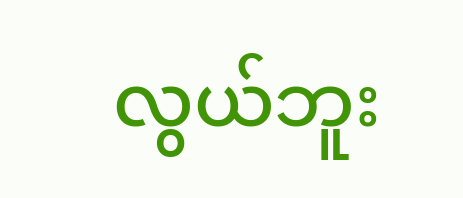လွယ်ဘူး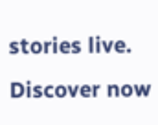stories live. Discover now